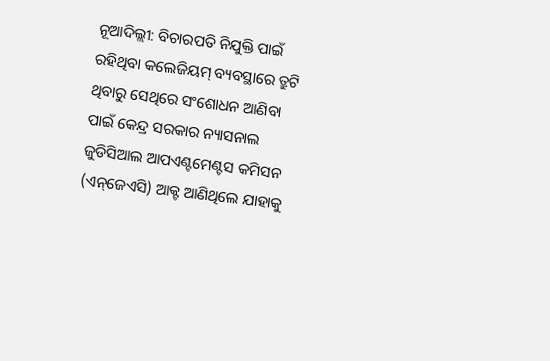ନୂଆଦିଲ୍ଲୀ: ବିଚାରପତି ନିଯୁକ୍ତି ପାଇଁ ରହିଥିବା କଲେଜିୟମ୍ ବ୍ୟବସ୍ଥାରେ ତ୍ରୁଟି ଥିବାରୁ ସେଥିରେ ସଂଶୋଧନ ଆଣିବା ପାଇଁ କେନ୍ଦ୍ର ସରକାର ନ୍ୟାସନାଲ ଜୁଡିସିଆଲ ଆପଏଣ୍ଟମେଣ୍ଟସ କମିସନ (ଏନ୍‌ଜେଏସି) ଆକ୍ଟ ଆଣିଥିଲେ ଯାହାକୁ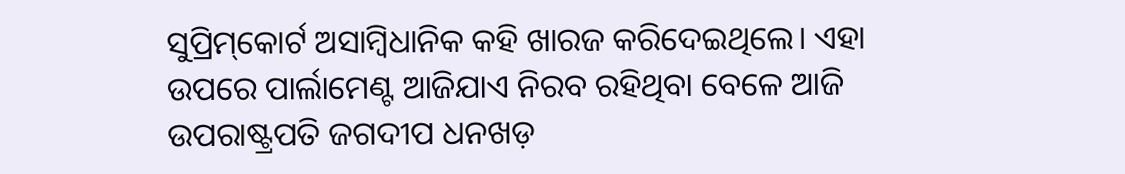ସୁପ୍ରିମ୍‌କୋର୍ଟ ଅସାମ୍ବିଧାନିକ କହି ଖାରଜ କରିଦେଇଥିଲେ। ଏହା ଉପରେ ପାର୍ଲାମେଣ୍ଟ ଆଜିଯାଏ ନିରବ ରହିଥିବା ବେଳେ ଆଜି ଉପରାଷ୍ଟ୍ରପତି ଜଗଦୀପ ଧନଖଡ଼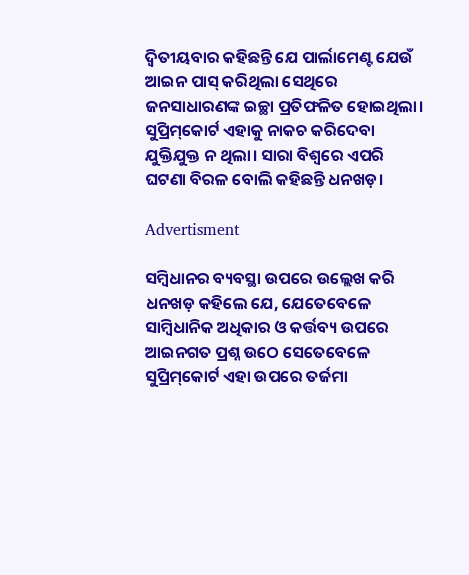ଦ୍ବିତୀୟବାର କହିଛନ୍ତି ଯେ ପାର୍ଲାମେଣ୍ଟ ଯେଉଁ ଆଇନ ପାସ୍ କରିଥିଲା ସେଥି‌ରେ ଜନସାଧାରଣଙ୍କ ଇଚ୍ଛା ପ୍ରତିଫଳିତ ହୋଇଥିଲା। ସୁପ୍ରିମ୍‌କୋର୍ଟ ଏହାକୁ ନାକଚ କରିଦେବା ଯୁକ୍ତିଯୁକ୍ତ ନ ଥିଲା। ସାରା ବିଶ୍ବରେ ଏପରି ଘଟଣା ବିରଳ ବୋଲି କହିଛନ୍ତି ଧନଖଡ଼।

Advertisment

ସମ୍ବିଧାନର ବ୍ୟବସ୍ଥା ଉପରେ ଉଲ୍ଲେଖ କରି ଧନଖଡ଼ କହିଲେ ଯେ, ଯେତେବେଳେ ସାମ୍ବିଧାନିକ ଅଧିକାର ଓ କର୍ତ୍ତବ୍ୟ ଉପରେ ଆଇନଗତ ପ୍ରଶ୍ନ ଉଠେ ସେତେବେଳେ ସୁପ୍ରିମ୍‌କୋର୍ଟ ଏହା ଉପରେ ତର୍ଜମା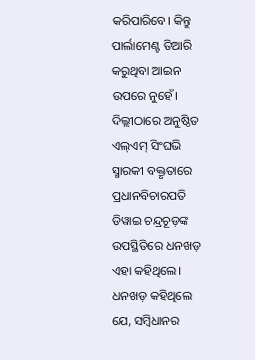କରିପାରିବେ। କିନ୍ତୁ ପାର୍ଲାମେଣ୍ଟ ତିଆରି କରୁଥିବା ଆଇନ ଉପରେ ନୁହେଁ। ଦିଲ୍ଲୀଠାରେ ଅନୁଷ୍ଠିତ ଏଲ୍‌ଏମ୍‌ ସିଂଘଭି ସ୍ମାରକୀ ବକ୍ତୃତାରେ ପ୍ରଧାନବିଚାରପତି ଡିୱାଇ ଚନ୍ଦ୍ରଚୂଡ଼ଙ୍କ ଉପସ୍ଥିତିରେ ଧନଖଡ଼ ଏହା କହିଥିଲେ। ଧନଖଡ଼ କହିଥିଲେ ଯେ, ସମ୍ବିଧାନର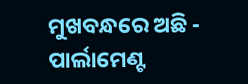ମୁଖବନ୍ଧରେ ଅଛି - ପାର୍ଲାମେଣ୍ଟ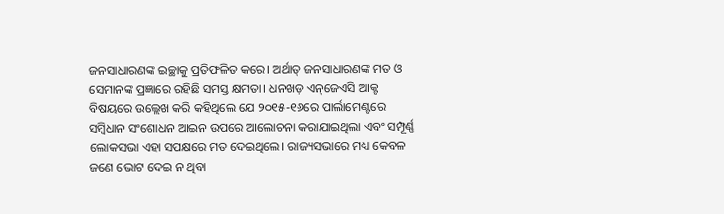ଜନସାଧାରଣଙ୍କ ଇଚ୍ଛାକୁ ପ୍ରତିଫଳିତ କରେ। ଅର୍ଥାତ୍ ଜନସାଧାରଣଙ୍କ ମତ ଓ ସେମାନଙ୍କ ପ୍ରଜ୍ଞାରେ ରହିଛି ସମସ୍ତ କ୍ଷମତା। ଧନଖଡ଼ ଏନ୍‌ଜେଏସି ଆକ୍ଟ ବିଷୟରେ ଉଲ୍ଲେଖ କରି କହିଥିଲେ ଯେ ୨୦୧୫-୧୬ରେ ପାର୍ଲାମେଣ୍ଟରେ ସମ୍ବିଧାନ ସଂଶୋଧନ ଆଇନ ଉପରେ ଆଲୋଚନା କରାଯାଇଥିଲା ଏବଂ ସମ୍ପୂର୍ଣ୍ଣ ଲୋକସଭା ଏହା ସପକ୍ଷରେ ମତ ଦେଇଥିଲେ। ରାଜ୍ୟସଭାରେ ମଧ୍ୟ କେବଳ ଜଣେ ଭୋଟ ଦେଇ ନ ଥିବା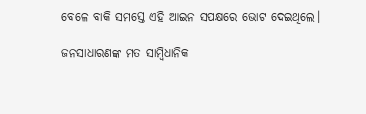ବେଳେ ବାକି ସମସ୍ତେ ଏହି ଆଇନ ସପକ୍ଷରେ ଭୋଟ ଦେଇଥିଲେ।

ଜନସାଧାରଣଙ୍କ ମତ ସାମ୍ବିଧାନିକ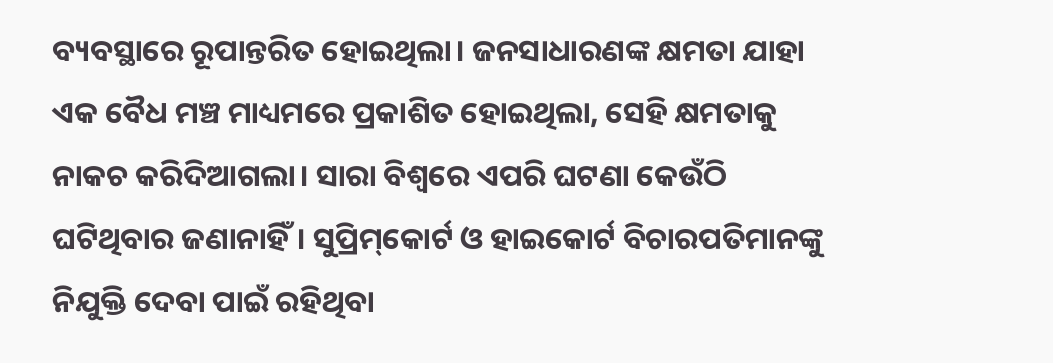ବ୍ୟବସ୍ଥାରେ ରୂପାନ୍ତରିତ ହୋଇଥିଲା। ଜନସାଧାରଣଙ୍କ କ୍ଷମତା ଯାହା ଏକ ବୈଧ ମଞ୍ଚ ମାଧ୍ୟମରେ ପ୍ରକାଶିତ ହୋଇଥିଲା, ସେହି କ୍ଷମତାକୁ ନାକଚ କରିଦିଆଗଲା। ସାରା ବିଶ୍ବରେ ଏପରି ଘଟଣା କେଉଁଠି ଘଟିଥିବାର ଜଣାନାହିଁ। ସୁପ୍ରିମ୍‌କୋର୍ଟ ଓ ହାଇକୋର୍ଟ ବିଚାରପତିମାନଙ୍କୁ ନିଯୁକ୍ତି ଦେବା ପାଇଁ ରହିଥିବା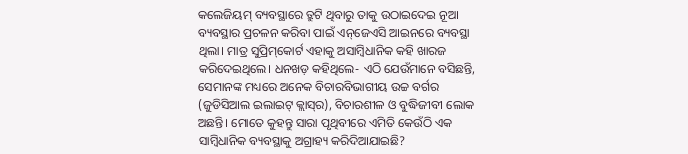କଲେଜିୟମ୍ ବ୍ୟବସ୍ଥାରେ ତ୍ରୁଟି ଥିବାରୁ ତାକୁ ଉଠାଇଦେଇ ନୂଆ ବ୍ୟବସ୍ଥାର ପ୍ରଚଳନ କରିବା ପାଇଁ ଏନ୍‌ଜେଏସି ଆଇନରେ ବ୍ୟବସ୍ଥା ଥିଲା। ମାତ୍ର ସୁପ୍ରିମ୍‌କୋର୍ଟ ଏହାକୁ ଅସାମ୍ବିଧାନିକ କହି ଖାରଜ କରିଦେଇଥିଲେ। ଧନଖଡ଼ କହିଥିଲେ- ଏଠି ଯେଉଁମାନେ ବସିଛନ୍ତି, ସେମାନଙ୍କ ମଧ୍ୟରେ ଅନେକ ବିଚାରବିଭାଗୀୟ ଉଚ୍ଚ ବର୍ଗର (ଜୁଡିସିଆଲ ଇଲାଇଟ୍ କ୍ଲାସ୍‌ର), ବିଚାରଶୀଳ ଓ ବୁଦ୍ଧିଜୀବୀ ଲୋକ ଅଛନ୍ତି। ମୋତେ କୁହନ୍ତୁ ସାରା ପୃଥିବୀରେ ଏମିତି କେଉଁଠି ଏକ ସାମ୍ବିଧାନିକ ବ୍ୟବସ୍ଥାକୁ ଅଗ୍ରାହ୍ୟ କରିଦିଆଯାଇଛି?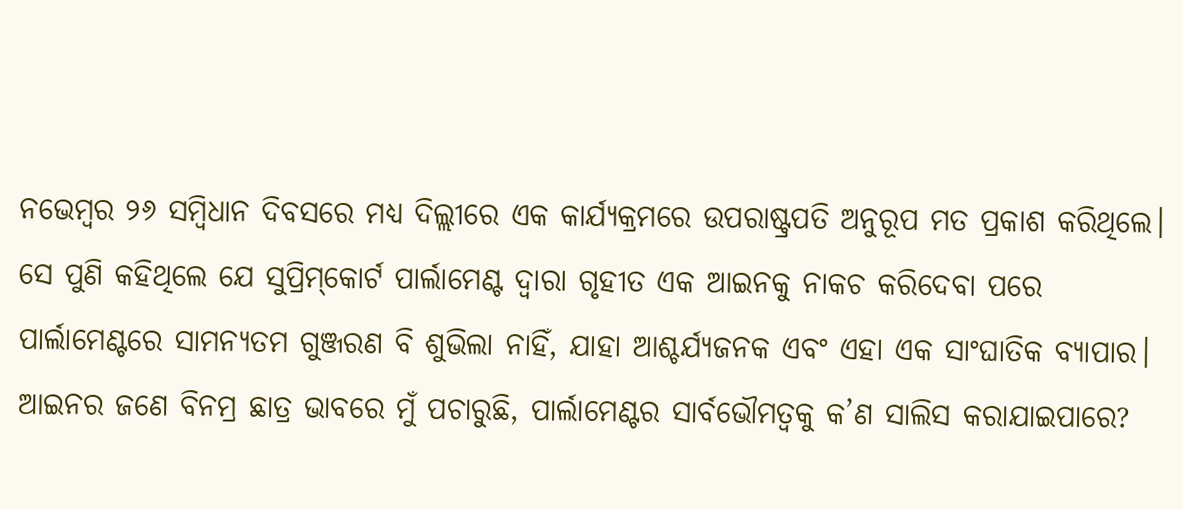ନଭେମ୍ବର ୨୬ ସମ୍ବିଧାନ ଦିବସରେ ମଧ୍ୟ ଦିଲ୍ଲୀରେ ଏକ କାର୍ଯ୍ୟକ୍ରମରେ ଉପରାଷ୍ଟ୍ରପତି ଅନୁରୂପ ମତ ପ୍ରକାଶ କରିଥିଲେ। ସେ ପୁଣି କହିଥିଲେ ଯେ ସୁପ୍ରିମ୍‌କୋର୍ଟ ପାର୍ଲାମେଣ୍ଟ ଦ୍ବାରା ଗୃହୀତ ଏକ ଆଇନକୁ ନାକଚ କରିଦେବା ପରେ ପାର୍ଲାମେଣ୍ଟରେ ସାମନ୍ୟତମ ଗୁଞ୍ଜରଣ ବି ଶୁଭିଲା ନାହିଁ, ଯାହା ଆଶ୍ଚର୍ଯ୍ୟଜନକ ଏବଂ ଏହା ଏକ ସାଂଘାତିକ ବ୍ୟାପାର। ଆଇନର ଜଣେ ବିନମ୍ର ଛାତ୍ର ଭାବରେ ମୁଁ ପଚାରୁଛି, ପାର୍ଲାମେଣ୍ଟର ସାର୍ବଭୌମତ୍ବକୁ କ’ଣ ସାଲିସ କରାଯାଇପାରେ?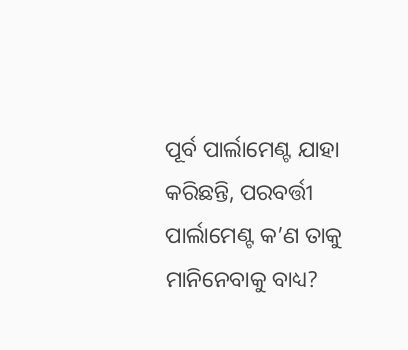ପୂର୍ବ ପାର୍ଲାମେଣ୍ଟ ଯାହା କରିଛନ୍ତି, ପରବର୍ତ୍ତୀ ପାର୍ଲାମେଣ୍ଟ କ’ଣ ତାକୁ ମାନିନେବାକୁ ବାଧ୍ୟ?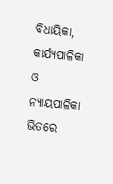ବିଧାୟିକା, କାର୍ଯ୍ୟପାଳିକା ଓ ନ୍ୟାୟପାଳିକା ଭିତରେ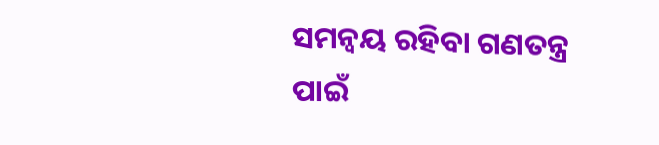ସମନ୍ବୟ ରହିବା ଗଣତନ୍ତ୍ର ପାଇଁ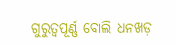ଗୁରୁତ୍ବପୂର୍ଣ୍ଣ ବୋଲି ଧନଖଡ଼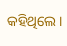କହିଥିଲେ।